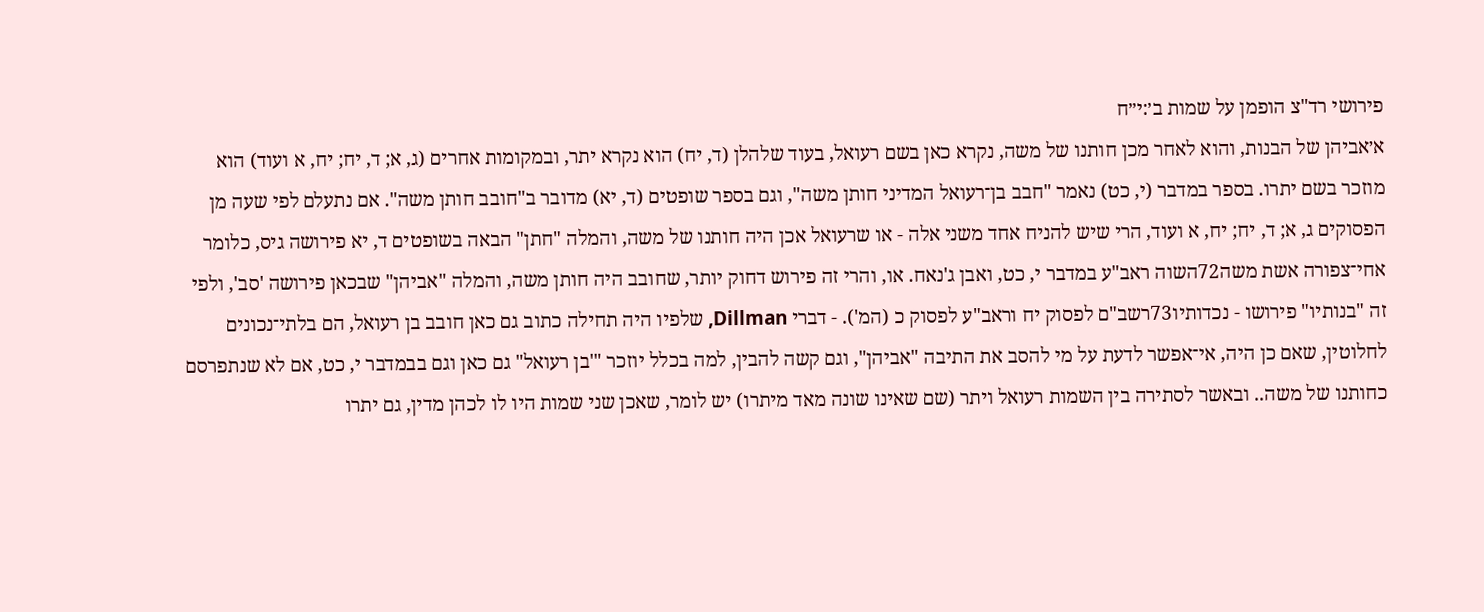פירושי רד"צ הופמן על שמות ב׳:י״ח
א׳אביהן של הבנות, והוא לאחר מכן חותנו של משה, נקרא כאן בשם רעואל, בעוד שלהלן (ד, יח) הוא נקרא יתר, ובמקומות אחרים (ג, א; ד, יח; יח, א ועוד) הוא מוזכר בשם יתרו. בספר במדבר (י, כט) נאמר "חבב בן־רעואל המדיני חותן משה", וגם בספר שופטים (ד, יא) מדובר ב"חובב חותן משה". אם נתעלם לפי שעה מן הפסוקים ג, א; ד, יח; יח, א ועוד, הרי שיש להניח אחד משני אלה - או שרעואל אכן היה חותנו של משה, והמלה "חתן" הבאה בשופטים ד, יא פירושה גיס, כלומר אחי־צפורה אשת משה72השוה ראב"ע במדבר י, כט, ואבן ג'נאח. או, והרי זה פירוש דחוק יותר, שחובב היה חותן משה, והמלה "אביהן" שבכאן פירושה 'סב', ולפי זה "בנותיו" פירושו - נכדותיו73רשב"ם לפסוק יח וראב"ע לפסוק כ (המ'). - דברי Dillman, שלפיו היה תחילה כתוב גם כאן חובב בן רעואל, הם בלתי־נכונים לחלוטין, שאם כן היה, אי־אפשר לדעת על מי להסב את התיבה "אביהן", וגם קשה להבין, למה בכלל יוזכר "'בן רעואל" גם כאן וגם בבמדבר י, כט, אם לא שנתפרסם כחותנו של משה.. ובאשר לסתירה בין השמות רעואל ויתר (שם שאינו שונה מאד מיתרו) יש לומר, שאכן שני שמות היו לו לכהן מדין, גם יתרו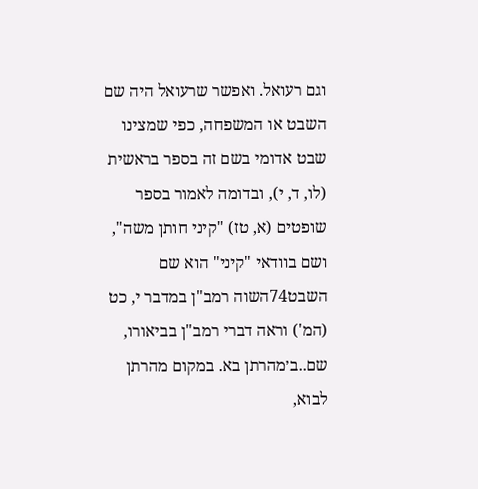וגם רעואל. ואפשר שרעואל היה שם השבט או המשפחה, כפי שמצינו שבט אדומי בשם זה בספר בראשית (לו, ד, י), ובדומה לאמור בספר שופטים (א, טז) "קיני חותן משה", ושם בוודאי "קיני" הוא שם השבט74השוה רמב"ן במדבר י, כט (המ') וראה דברי רמב"ן בביאורו, שם..ב׳מהרתן בא. במקום מהרתן לבוא,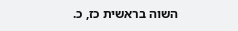השוה בראשית כז, כ.